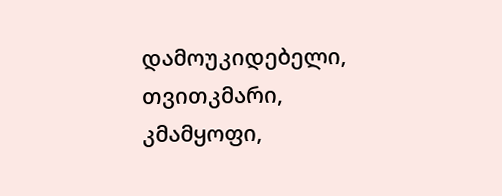დამოუკიდებელი, თვითკმარი, კმამყოფი,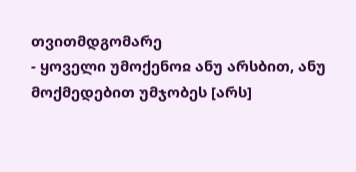თვითმდგომარე
- ყოველი უმოქენოჲ ანუ არსბით, ანუ მოქმედებით უმჯობეს [არს]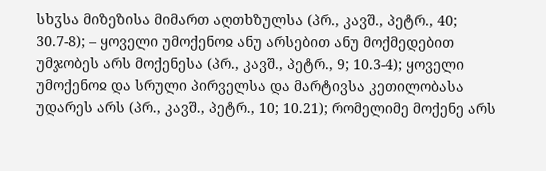სხჳსა მიზეზისა მიმართ აღთხზულსა (პრ., კავშ., პეტრ., 40; 30.7-8); – ყოველი უმოქენოჲ ანუ არსებით ანუ მოქმედებით უმჯობეს არს მოქენესა (პრ., კავშ., პეტრ., 9; 10.3-4); ყოველი უმოქენოჲ და სრული პირველსა და მარტივსა კეთილობასა უდარეს არს (პრ., კავშ., პეტრ., 10; 10.21); რომელიმე მოქენე არს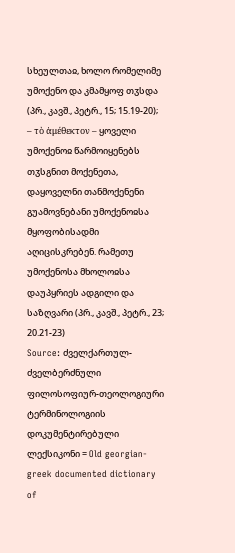სხეულთაჲ, ხოლო რომელიმე უმოქენო და კმამყოფ თჳსდა (პრ., კავშ., პეტრ., 15; 15.19-20); – τὸ ἀμέθεκτον – ყოველი უმოქენოჲ წარმოიყენებს თჳსგნით მოქენეთა, დაყოველნი თანმოქენენი გუამოვნებანი უმოქენოჲსა მყოფობისადმი აღიცისკრებენ. რამეთუ უმოქენოსა მხოლოჲსა დაუპყრიეს ადგილი და საზღვარი (პრ., კავშ., პეტრ., 23; 20.21-23)
Source: ძველქართულ-ძველბერძნული ფილოსოფიურ-თეოლოგიური ტერმინოლოგიის დოკუმენტირებული ლექსიკონი = Old georgian-greek documented dictionary of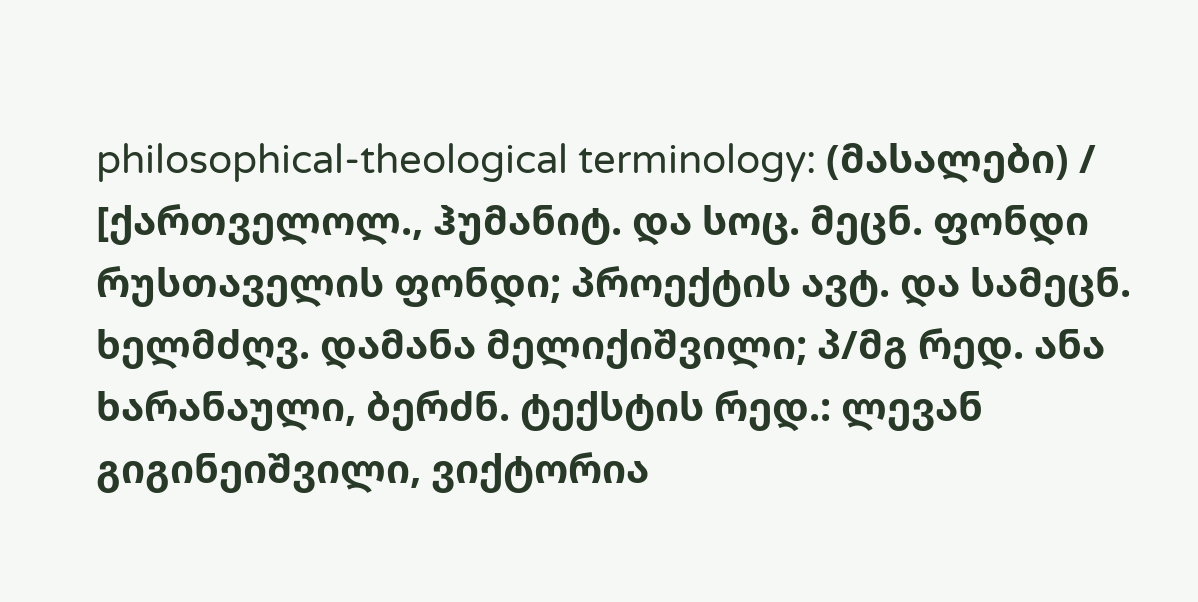philosophical-theological terminology: (მასალები) / [ქართველოლ., ჰუმანიტ. და სოც. მეცნ. ფონდი რუსთაველის ფონდი; პროექტის ავტ. და სამეცნ. ხელმძღვ. დამანა მელიქიშვილი; პ/მგ რედ. ანა ხარანაული, ბერძნ. ტექსტის რედ.: ლევან გიგინეიშვილი, ვიქტორია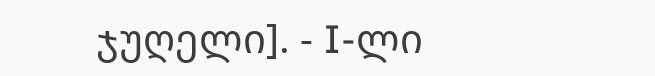ჯუღელი]. - I-ლი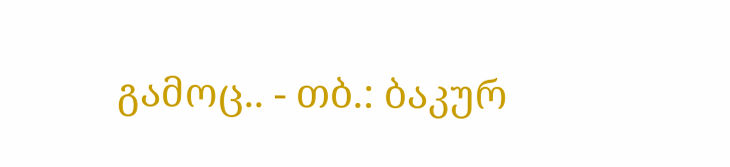გამოც.. - თბ.: ბაკურ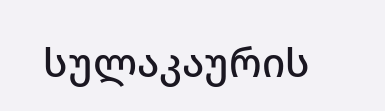სულაკაურის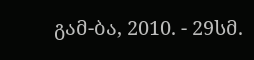გამ-ბა, 2010. - 29სმ.